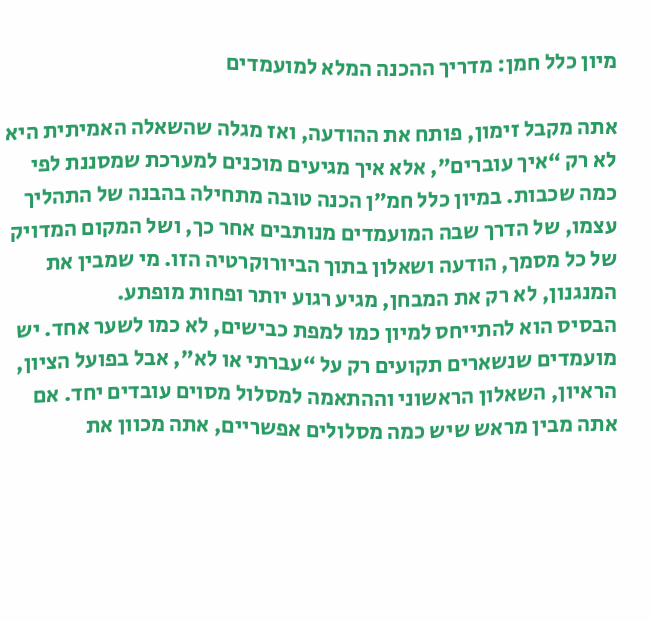מיון כלל חמן: מדריך ההכנה המלא למועמדים

אתה מקבל זימון, פותח את ההודעה, ואז מגלה שהשאלה האמיתית היא לא רק “איך עוברים”, אלא איך מגיעים מוכנים למערכת שמסננת לפי כמה שכבות. במיון כלל חמ״ן הכנה טובה מתחילה בהבנה של התהליך עצמו, של הדרך שבה המועמדים מנותבים אחר כך, ושל המקום המדויק של כל מסמך, הודעה ושאלון בתוך הביורוקרטיה הזו. מי שמבין את המנגנון, לא רק את המבחן, מגיע רגוע יותר ופחות מופתע.
הבסיס הוא להתייחס למיון כמו למפת כבישים, לא כמו לשער אחד. יש מועמדים שנשארים תקועים רק על “עברתי או לא”, אבל בפועל הציון, הראיון, השאלון הראשוני וההתאמה למסלול מסוים עובדים יחד. אם אתה מבין מראש שיש כמה מסלולים אפשריים, אתה מכוון את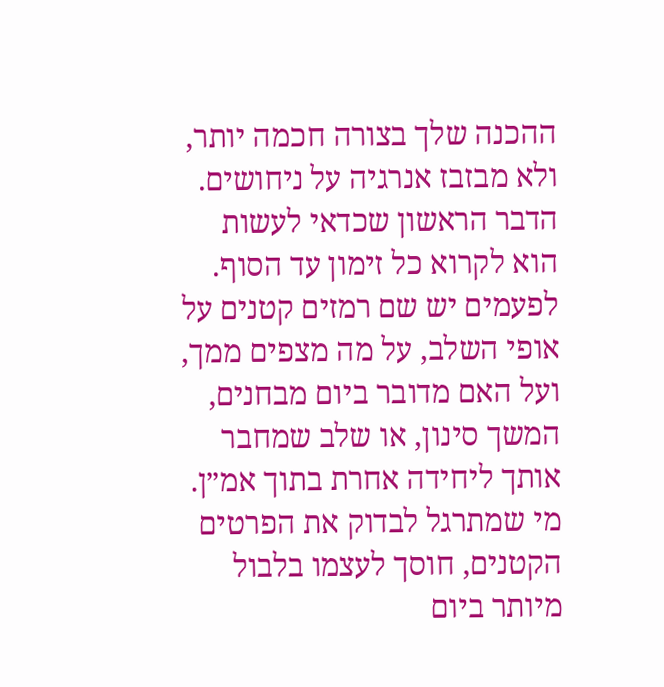ההכנה שלך בצורה חכמה יותר, ולא מבזבז אנרגיה על ניחושים.
הדבר הראשון שכדאי לעשות הוא לקרוא כל זימון עד הסוף. לפעמים יש שם רמזים קטנים על אופי השלב, על מה מצפים ממך, ועל האם מדובר ביום מבחנים, המשך סינון, או שלב שמחבר אותך ליחידה אחרת בתוך אמ״ן. מי שמתרגל לבדוק את הפרטים הקטנים, חוסך לעצמו בלבול מיותר ביום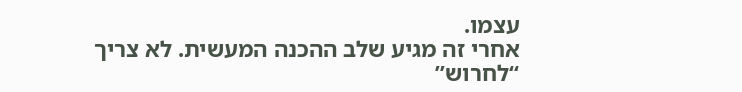עצמו.
אחרי זה מגיע שלב ההכנה המעשית. לא צריך “לחרוש”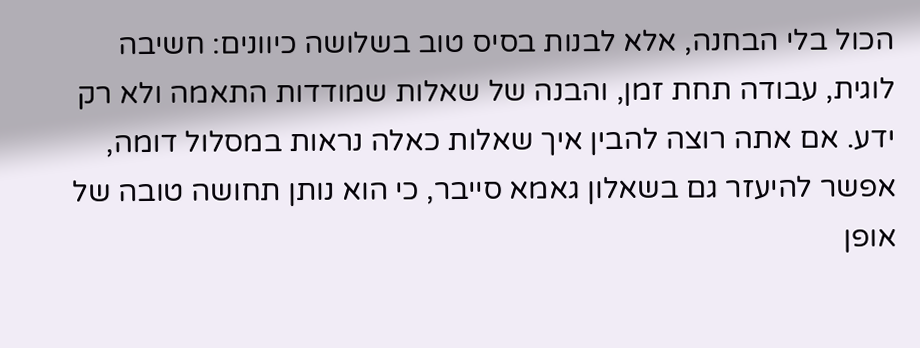הכול בלי הבחנה, אלא לבנות בסיס טוב בשלושה כיוונים: חשיבה לוגית, עבודה תחת זמן, והבנה של שאלות שמודדות התאמה ולא רק ידע. אם אתה רוצה להבין איך שאלות כאלה נראות במסלול דומה, אפשר להיעזר גם בשאלון גאמא סייבר, כי הוא נותן תחושה טובה של אופן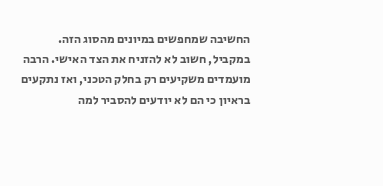החשיבה שמחפשים במיונים מהסוג הזה.
במקביל, חשוב לא להזניח את הצד האישי. הרבה מועמדים משקיעים רק בחלק הטכני, ואז נתקעים בראיון כי הם לא יודעים להסביר למה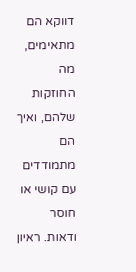דווקא הם מתאימים, מה החוזקות שלהם, ואיך הם מתמודדים עם קושי או חוסר ודאות. ראיון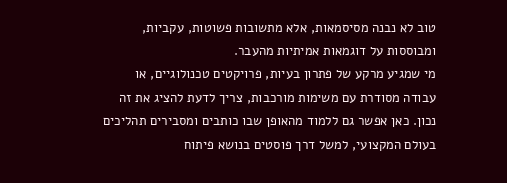טוב לא נבנה מסיסמאות, אלא מתשובות פשוטות, עקביות, ומבוססות על דוגמאות אמיתיות מהעבר.
מי שמגיע מרקע של פתרון בעיות, פרויקטים טכנולוגיים, או עבודה מסודרת עם משימות מורכבות, צריך לדעת להציג את זה נכון. כאן אפשר גם ללמוד מהאופן שבו כותבים ומסבירים תהליכים בעולם המקצועי, למשל דרך פוסטים בנושא פיתוח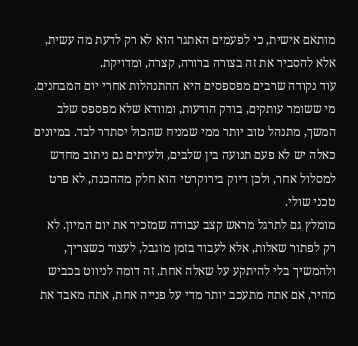מותאם אישית, כי לפעמים האתגר הוא לא רק לדעת מה עשית, אלא להסביר את זה בצורה ברורה, קצרה, ומדויקת.
עוד נקודה שרבים מפספסים היא ההתנהלות אחרי יום המבחנים. מי ששומר עותקים, בודק הודעות, ומוודא שלא מפספס שלב המשך, מתנהל טוב יותר ממי שמניח שהכול יסתדר לבד. במיונים כאלה יש לא פעם תנועה בין שלבים, ולעיתים גם ניתוב מחדש למסלול אחר, ולכן דיוק בירוקרטי הוא חלק מההכנה, לא פרט טכני שולי.
מומלץ גם לתרגל מראש קצב עבודה שמזכיר את יום המיון. לא רק לפתור שאלות, אלא לעבוד בזמן מוגבל, לעצור כשצריך, ולהמשיך בלי להיתקע על שאלה אחת. זה דומה לניווט בכביש מהיר, אם אתה מתעכב יותר מדי על פנייה אחת, אתה מאבד את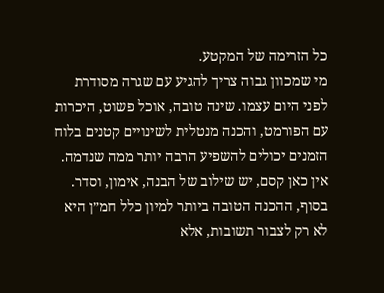כל הזרימה של המקטע.
מי שמכוון גבוה צריך להגיע עם שגרה מסודרת לפני היום עצמו. שינה טובה, אוכל פשוט, היכרות עם הפורמט, והכנה מנטלית לשינויים קטנים בלוח הזמנים יכולים להשפיע הרבה יותר ממה שנדמה. אין כאן קסם, יש שילוב של הבנה, אימון, וסדר.
בסוף, ההכנה הטובה ביותר למיון כלל חמ״ן היא לא רק לצבור תשובות, אלא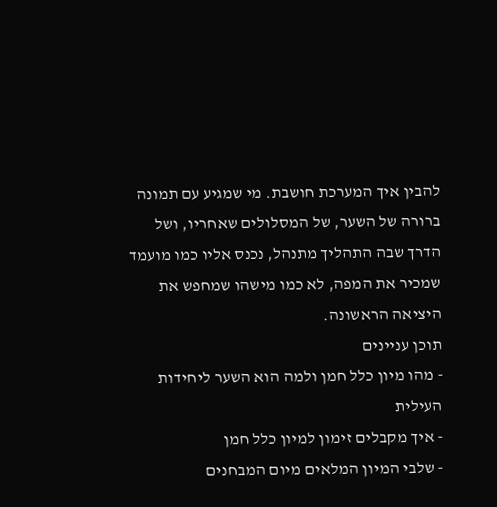להבין איך המערכת חושבת. מי שמגיע עם תמונה ברורה של השער, של המסלולים שאחריו, ושל הדרך שבה התהליך מתנהל, נכנס אליו כמו מועמד שמכיר את המפה, לא כמו מישהו שמחפש את היציאה הראשונה.
תוכן עניינים
- מהו מיון כלל חמן ולמה הוא השער ליחידות העילית
- איך מקבלים זימון למיון כלל חמן
- שלבי המיון המלאים מיום המבחנים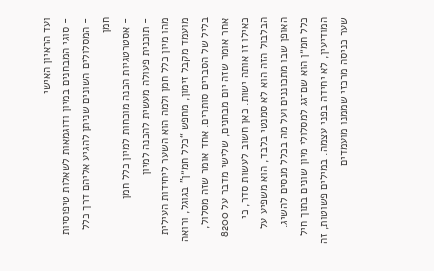ועד הראיון האישי
- סוגי המבחנים במיון ודוגמאות לשאלות טיפוסיות
- המסלולים השונים שניתן להגיע אליהם דרך כלל חמן
- אסטרטגיות הכנה מוכחות למיון כלל חמן
- תוכנית פעולה מעשית להכנה למיון
מהו מיון כלל חמן ולמה הוא השער ליחידות העילית
מועמד מקבל זימון, מחפש “כלל חמ״ן” בגוגל, ורואה בליל של הסברים סותרים. אחד אומר שזה מסלול, אחר אומר שזה יום מבחנים, שלישי מדבר על 8200 כאילו זו אותה ישות. כאן חשוב לעשות סדר, כי הבלבול הזה הוא לא סמנטי בלבד, הוא משפיע על האופן שבו מתכוננים ועל מה בכלל מנסים להשיג.
כלל חמ״ן הוא שם־גג למסלולי מיון שונים בתוך חיל המודיעין, לא יחידה בפני עצמה. במילים פשוטות, זה שער כניסה מרכזי שממנו מועמדים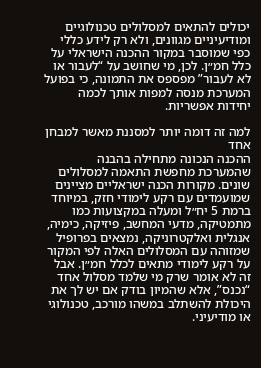יכולים להתאים למסלולים טכנולוגיים ומודיעיניים מגוונים, ולא רק לידע כללי כפי שמוסבר במקור ההכנה הישראלי על כלל חמ״ן. לכן, מי שחושב על “לעבור או לא לעבור” מפספס את התמונה, כי בפועל המערכת מנסה למפות אותך לכמה יחידות אפשריות.

למה זה דומה יותר למסננת מאשר למבחן אחד
ההכנה הנכונה מתחילה בהבנה שהמערכת מחפשת התאמה למסלולים שונים. מקורות הכנה ישראליים מציינים שמועמדים עם רקע לימודי חזק, במיוחד ברמת 5 יח״ל ומעלה במקצועות כמו מתמטיקה, מדעי המחשב, פיזיקה, כימיה, אנגלית ואלקטרוניקה, נמצאים בפרופיל שמזוהה עם המסלולים האלה לפי המקור על רקע לימודי מתאים לכלל חמ״ן. אבל זה לא אומר שרק מי שלמד מסלול אחד “נכנס”, אלא שהמיון בודק אם יש לך את היכולת להשתלב במשהו מורכב, טכנולוגי או מודיעיני.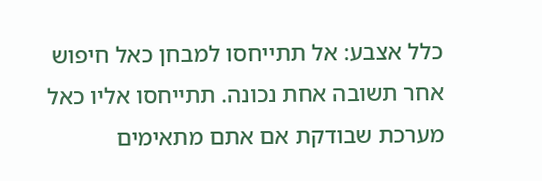כלל אצבע: אל תתייחסו למבחן כאל חיפוש אחר תשובה אחת נכונה. תתייחסו אליו כאל מערכת שבודקת אם אתם מתאימים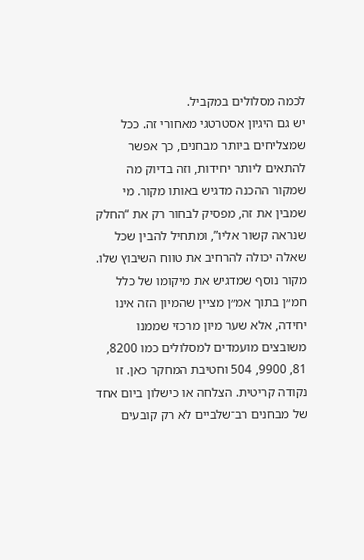לכמה מסלולים במקביל.
יש גם היגיון אסטרטגי מאחורי זה. ככל שמצליחים ביותר מבחנים, כך אפשר להתאים ליותר יחידות, וזה בדיוק מה שמקור ההכנה מדגיש באותו מקור. מי שמבין את זה, מפסיק לבחור רק את “החלק שנראה קשור אליו”, ומתחיל להבין שכל שאלה יכולה להרחיב את טווח השיבוץ שלו.
מקור נוסף שמדגיש את מיקומו של כלל חמ״ן בתוך אמ״ן מציין שהמיון הזה אינו יחידה, אלא שער מיון מרכזי שממנו משובצים מועמדים למסלולים כמו 8200, 81, 9900, 504 וחטיבת המחקר כאן. זו נקודה קריטית. הצלחה או כישלון ביום אחד של מבחנים רב־שלביים לא רק קובעים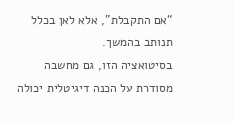“אם התקבלת”, אלא לאן בכלל תנותב בהמשך.
בסיטואציה הזו, גם מחשבה מסודרת על הכנה דיגיטלית יכולה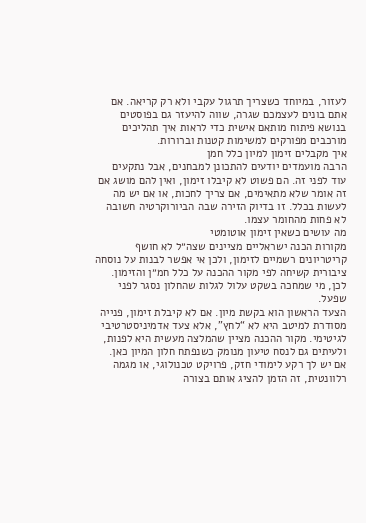לעזור, במיוחד כשצריך תרגול עקבי ולא רק קריאה. אם אתם בונים לעצמכם שגרה, שווה להיעזר גם בפוסטים בנושא פיתוח מותאם אישית כדי לראות איך תהליכים מורכבים מפורקים למשימות קטנות וברורות.
איך מקבלים זימון למיון כלל חמן
הרבה מועמדים יודעים להתכונן למבחנים, אבל נתקעים עוד לפני זה. הם פשוט לא קיבלו זימון, ואין להם מושג אם זה אומר שלא מתאימים, אם צריך לחכות, או אם יש מה לעשות בכלל. זו בדיוק הזירה שבה הביורוקרטיה חשובה לא פחות מהחומר עצמו.
מה עושים כשאין זימון אוטומטי
מקורות הכנה ישראליים מציינים שצה״ל לא חושף קריטריונים רשמיים לזימון, ולכן אי אפשר לבנות על נוסחה ציבורית קשיחה לפי מקור ההכנה על כלל חמ״ן והזימון. לכן, מי שמחכה בשקט עלול לגלות שהחלון נסגר לפני שפעל.
הצעד הראשון הוא בקשת מיון. אם לא קיבלת זימון, פנייה מסודרת למיטב היא לא “לחץ”, אלא צעד אדמיניסטרטיבי לגיטימי. מקור ההכנה מציין שהמלצה מעשית היא לפנות, ולעיתים גם לנסח טיעון מנומק כשנפתח חלון המיון כאן. אם יש לך רקע לימודי חזק, פרויקט טכנולוגי, או מגמה רלוונטית, זה הזמן להציג אותם בצורה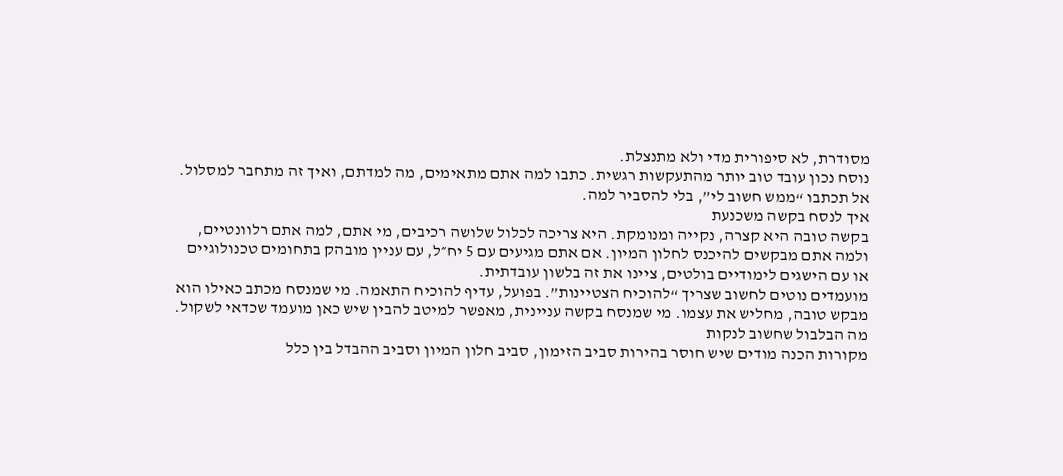מסודרת, לא סיפורית מדי ולא מתנצלת.
נוסח נכון עובד טוב יותר מהתעקשות רגשית. כתבו למה אתם מתאימים, מה למדתם, ואיך זה מתחבר למסלול. אל תכתבו “ממש חשוב לי”, בלי להסביר למה.
איך לנסח בקשה משכנעת
בקשה טובה היא קצרה, נקייה ומנומקת. היא צריכה לכלול שלושה רכיבים, מי אתם, למה אתם רלוונטיים, ולמה אתם מבקשים להיכנס לחלון המיון. אם אתם מגיעים עם 5 יח״ל, עם עניין מובהק בתחומים טכנולוגיים או עם הישגים לימודיים בולטים, ציינו את זה בלשון עובדתית.
מועמדים נוטים לחשוב שצריך “להוכיח הצטיינות”. בפועל, עדיף להוכיח התאמה. מי שמנסח מכתב כאילו הוא מבקש טובה, מחליש את עצמו. מי שמנסח בקשה עניינית, מאפשר למיטב להבין שיש כאן מועמד שכדאי לשקול.
מה הבלבול שחשוב לנקות
מקורות הכנה מודים שיש חוסר בהירות סביב הזימון, סביב חלון המיון וסביב ההבדל בין כלל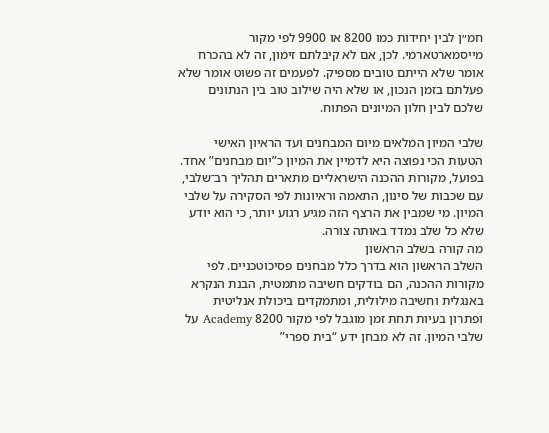חמ״ן לבין יחידות כמו 8200 או 9900 לפי מקור מייסמארטארמי. לכן, אם לא קיבלתם זימון, זה לא בהכרח אומר שלא הייתם טובים מספיק. לפעמים זה פשוט אומר שלא פעלתם בזמן הנכון, או שלא היה שילוב טוב בין הנתונים שלכם לבין חלון המיונים הפתוח.

שלבי המיון המלאים מיום המבחנים ועד הראיון האישי
הטעות הכי נפוצה היא לדמיין את המיון כ”יום מבחנים” אחד. בפועל, מקורות ההכנה הישראליים מתארים תהליך רב־שלבי, עם שכבות של סינון, התאמה וראיונות לפי הסקירה על שלבי המיון. מי שמבין את הרצף הזה מגיע רגוע יותר, כי הוא יודע שלא כל שלב נמדד באותה צורה.
מה קורה בשלב הראשון
השלב הראשון הוא בדרך כלל מבחנים פסיכוטכניים. לפי מקורות ההכנה, הם בודקים חשיבה מתמטית, הבנת הנקרא באנגלית וחשיבה מילולית, ומתמקדים ביכולת אנליטית ופתרון בעיות תחת זמן מוגבל לפי מקור 8200 Academy על שלבי המיון. זה לא מבחן ידע “בית ספרי”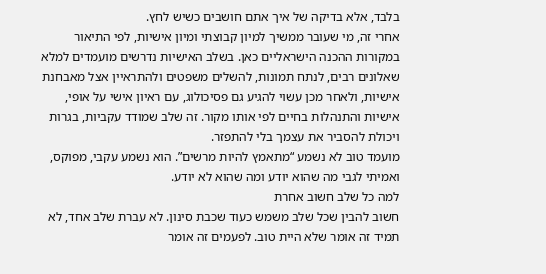בלבד, אלא בדיקה של איך אתם חושבים כשיש לחץ.
אחרי זה, מי שעובר ממשיך למיון קבוצתי ומיון אישיות, לפי התיאור במקורות ההכנה הישראליים כאן. בשלב האישיות נדרשים מועמדים למלא שאלונים רבים, לנתח תמונות, להשלים משפטים ולהתראיין אצל מאבחנת אישיות, ולאחר מכן עשוי להגיע גם פסיכולוג, עם ראיון אישי על אופי, אישיות והתנהלות בחיים לפי אותו מקור. זה שלב שמודד עקביות, בגרות ויכולת להסביר את עצמך בלי להתפזר.
מועמד טוב לא נשמע “מתאמץ להיות מרשים”. הוא נשמע עקבי, מפוקס, ואמיתי לגבי מה שהוא יודע ומה שהוא לא יודע.
למה כל שלב חשוב אחרת
חשוב להבין שכל שלב משמש כעוד שכבת סינון. לא עברת שלב אחד, לא תמיד זה אומר שלא היית טוב. לפעמים זה אומר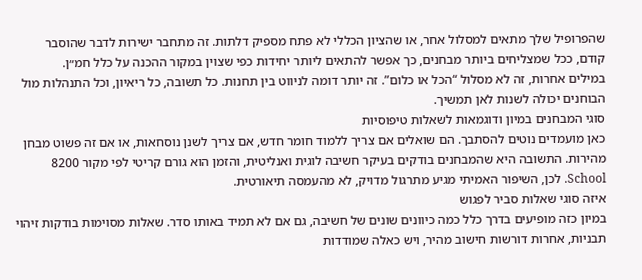שהפרופיל שלך מתאים למסלול אחר, או שהציון הכללי לא פתח מספיק דלתות. זה מתחבר ישירות לדבר שהוסבר קודם, ככל שמצליחים ביותר מבחנים, כך אפשר להתאים ליותר יחידות כפי שצוין במקור ההכנה על כלל חמ״ן.
במילים אחרות, זה לא מסלול “הכל או כלום”. זה יותר דומה לניווט בין תחנות. כל תשובה, כל ריאיון, וכל התנהלות מול הבוחנים יכולה לשנות לאן תמשיך.
סוגי המבחנים במיון ודוגמאות לשאלות טיפוסיות
כאן מועמדים נוטים להסתבך. הם שואלים אם צריך ללמוד חומר חדש, אם צריך לשנן נוסחאות, או אם זה פשוט מבחן מהירות. התשובה היא שהמבחנים בודקים בעיקר חשיבה לוגית ואנליטית, והזמן הוא גורם קריטי לפי מקור 8200 School. לכן, השיפור האמיתי מגיע מתרגול מדויק, לא מהעמסה תיאורטית.
איזה סוגי שאלות סביר לפגוש
במיון כזה מופיעים בדרך כלל כמה כיוונים שונים של חשיבה, גם אם לא תמיד באותו סדר. שאלות מסוימות בודקות זיהוי תבניות, אחרות דורשות חישוב מהיר, ויש כאלה שמודדות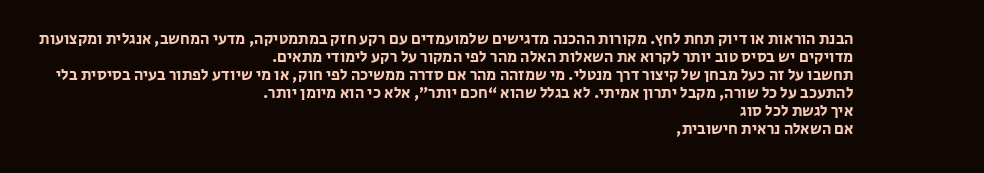הבנת הוראות או דיוק תחת לחץ. מקורות ההכנה מדגישים שלמועמדים עם רקע חזק במתמטיקה, מדעי המחשב, אנגלית ומקצועות מדויקים יש בסיס טוב יותר לקרוא את השאלות האלה מהר לפי המקור על רקע לימודי מתאים.
תחשבו על זה כעל מבחן של קיצור דרך מנטלי. מי שמזהה מהר אם סדרה ממשיכה לפי חוק, או מי שיודע לפתור בעיה בסיסית בלי להתעכב על כל שורה, מקבל יתרון אמיתי. לא בגלל שהוא “חכם יותר”, אלא כי הוא מיומן יותר.
איך לגשת לכל סוג
אם השאלה נראית חישובית,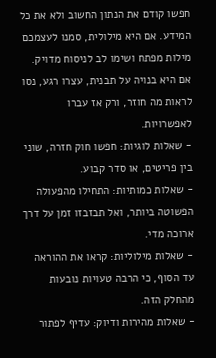חפשו קודם את הנתון החשוב ולא את כל המידע. אם היא מילולית, סמנו לעצמכם מילות מפתח ושימו לב לניסוח מדויק. אם היא בנויה על תבנית, עצרו רגע, נסו לראות מה חוזר, ורק אז עברו לאפשרויות.
- שאלות לוגיות: חפשו חוק חזרה, שוני בין פריטים, או סדר קבוע.
- שאלות כמותיות: התחילו מהפעולה הפשוטה ביותר, ואל תבזבזו זמן על דרך ארוכה מדי.
- שאלות מילוליות: קראו את ההוראה עד הסוף, כי הרבה טעויות נובעות מהחלק הזה.
- שאלות מהירות ודיוק: עדיף לפתור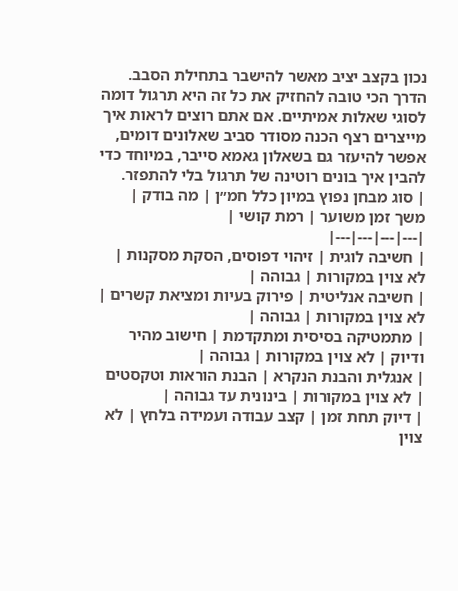נכון בקצב יציב מאשר להישבר בתחילת הסבב.
הדרך הכי טובה להחזיק את כל זה היא תרגול דומה לסוגי שאלות אמיתיים. אם אתם רוצים לראות איך מייצרים רצף הכנה מסודר סביב שאלונים דומים, אפשר להיעזר גם בשאלון גאמא סייבר, במיוחד כדי להבין איך בונים רוטינה של תרגול בלי להתפזר.
| סוג מבחן נפוץ במיון כלל חמ״ן | מה בודק | משך זמן משוער | רמת קושי |
|---|---|---|---|
| חשיבה לוגית | זיהוי דפוסים, הסקת מסקנות | לא צוין במקורות | גבוהה |
| חשיבה אנליטית | פירוק בעיות ומציאת קשרים | לא צוין במקורות | גבוהה |
| מתמטיקה בסיסית ומתקדמת | חישוב מהיר ודיוק | לא צוין במקורות | גבוהה |
| אנגלית והבנת הנקרא | הבנת הוראות וטקסטים | לא צוין במקורות | בינונית עד גבוהה |
| דיוק תחת זמן | קצב עבודה ועמידה בלחץ | לא צוין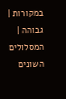במקורות | גבוהה |
המסלולים השונים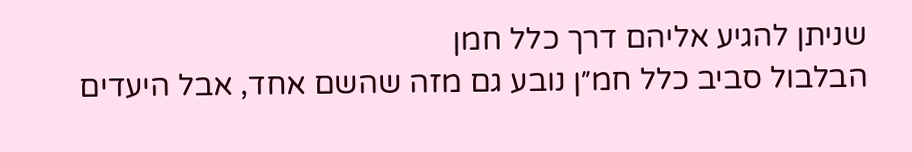שניתן להגיע אליהם דרך כלל חמן
הבלבול סביב כלל חמ״ן נובע גם מזה שהשם אחד, אבל היעדים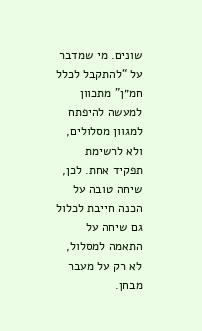שונים. מי שמדבר על “להתקבל לכלל חמ״ן” מתכוון למעשה להיפתח למגוון מסלולים, ולא לרשימת תפקיד אחת. לכן, שיחה טובה על הכנה חייבת לכלול גם שיחה על התאמה למסלול, לא רק על מעבר מבחן.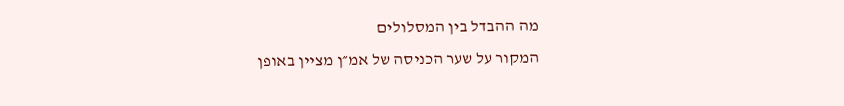מה ההבדל בין המסלולים
המקור על שער הכניסה של אמ״ן מציין באופן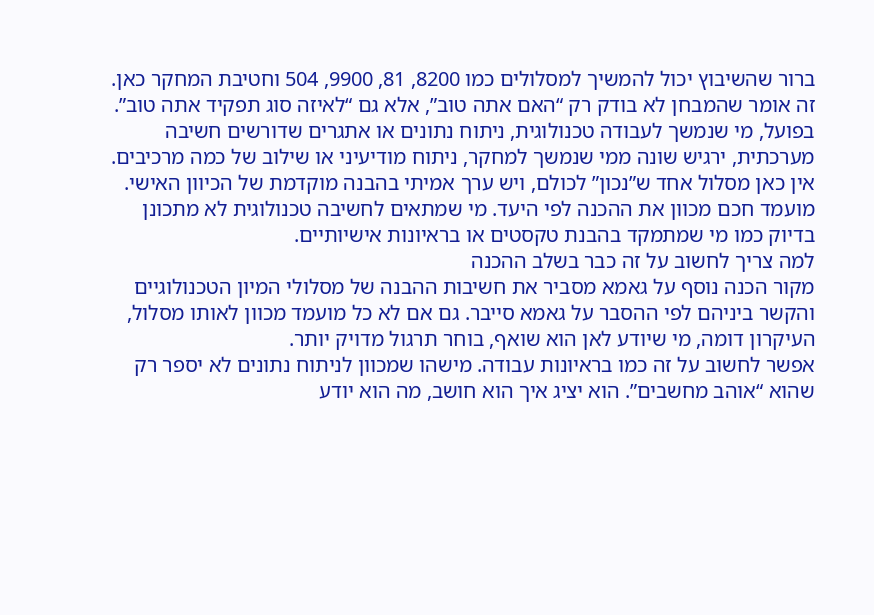ברור שהשיבוץ יכול להמשיך למסלולים כמו 8200, 81, 9900, 504 וחטיבת המחקר כאן. זה אומר שהמבחן לא בודק רק “האם אתה טוב”, אלא גם “לאיזה סוג תפקיד אתה טוב”.
בפועל, מי שנמשך לעבודה טכנולוגית, ניתוח נתונים או אתגרים שדורשים חשיבה מערכתית, ירגיש שונה ממי שנמשך למחקר, ניתוח מודיעיני או שילוב של כמה מרכיבים. אין כאן מסלול אחד ש”נכון” לכולם, ויש ערך אמיתי בהבנה מוקדמת של הכיוון האישי.
מועמד חכם מכוון את ההכנה לפי היעד. מי שמתאים לחשיבה טכנולוגית לא מתכונן בדיוק כמו מי שמתמקד בהבנת טקסטים או בראיונות אישיותיים.
למה צריך לחשוב על זה כבר בשלב ההכנה
מקור הכנה נוסף על גאמא מסביר את חשיבות ההבנה של מסלולי המיון הטכנולוגיים והקשר ביניהם לפי ההסבר על גאמא סייבר. גם אם לא כל מועמד מכוון לאותו מסלול, העיקרון דומה, מי שיודע לאן הוא שואף, בוחר תרגול מדויק יותר.
אפשר לחשוב על זה כמו בראיונות עבודה. מישהו שמכוון לניתוח נתונים לא יספר רק שהוא “אוהב מחשבים”. הוא יציג איך הוא חושב, מה הוא יודע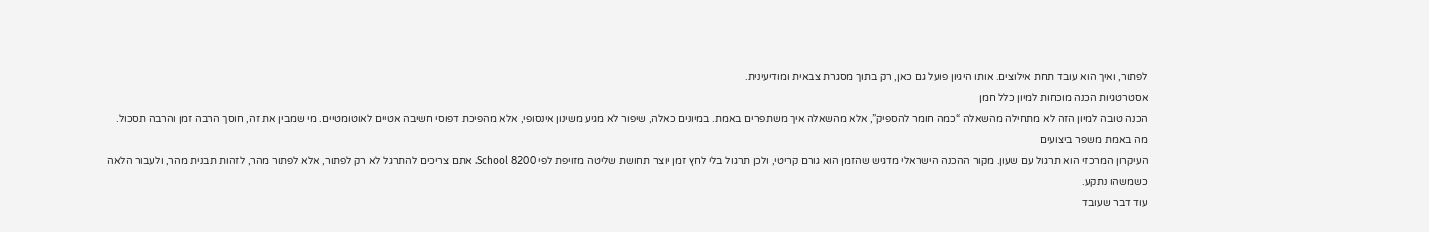לפתור, ואיך הוא עובד תחת אילוצים. אותו היגיון פועל גם כאן, רק בתוך מסגרת צבאית ומודיעינית.
אסטרטגיות הכנה מוכחות למיון כלל חמן
הכנה טובה למיון הזה לא מתחילה מהשאלה “כמה חומר להספיק”, אלא מהשאלה איך משתפרים באמת. במיונים כאלה, שיפור לא מגיע משינון אינסופי, אלא מהפיכת דפוסי חשיבה אטיים לאוטומטיים. מי שמבין את זה, חוסך הרבה זמן והרבה תסכול.
מה באמת משפר ביצועים
העיקרון המרכזי הוא תרגול עם שעון. מקור ההכנה הישראלי מדגיש שהזמן הוא גורם קריטי, ולכן תרגול בלי לחץ זמן יוצר תחושת שליטה מזויפת לפי 8200 School. אתם צריכים להתרגל לא רק לפתור, אלא לפתור מהר, לזהות תבנית מהר, ולעבור הלאה כשמשהו נתקע.
עוד דבר שעובד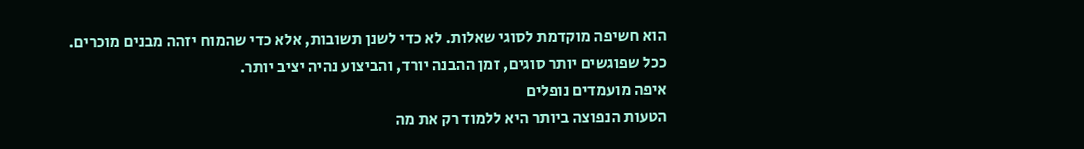הוא חשיפה מוקדמת לסוגי שאלות. לא כדי לשנן תשובות, אלא כדי שהמוח יזהה מבנים מוכרים. ככל שפוגשים יותר סוגים, זמן ההבנה יורד, והביצוע נהיה יציב יותר.
איפה מועמדים נופלים
הטעות הנפוצה ביותר היא ללמוד רק את מה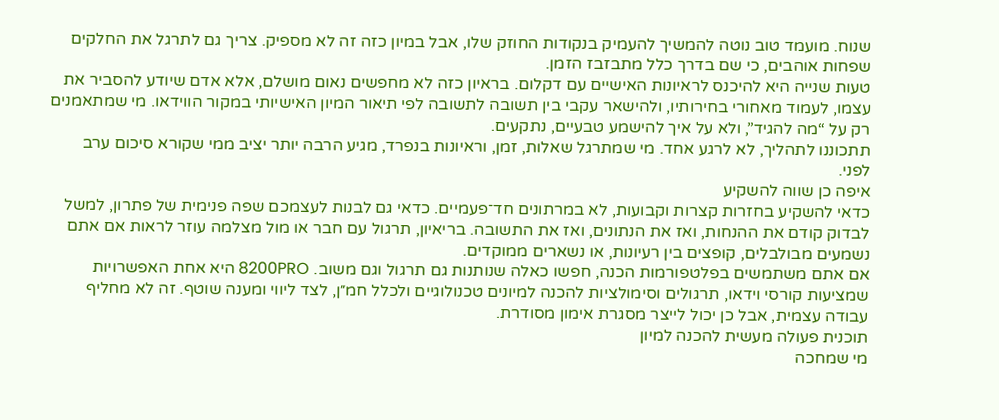שנוח. מועמד טוב נוטה להמשיך להעמיק בנקודות החוזק שלו, אבל במיון כזה זה לא מספיק. צריך גם לתרגל את החלקים שפחות אוהבים, כי שם בדרך כלל מתבזבז הזמן.
טעות שנייה היא להיכנס לראיונות האישיים עם דקלום. בראיון כזה לא מחפשים נאום מושלם, אלא אדם שיודע להסביר את עצמו, לעמוד מאחורי בחירותיו, ולהישאר עקבי בין תשובה לתשובה לפי תיאור המיון האישיותי במקור הווידאו. מי שמתאמנים רק על “מה להגיד”, ולא על איך להישמע טבעיים, נתקעים.
תתכוננו לתהליך, לא לרגע אחד. מי שמתרגל שאלות, זמן, וראיונות בנפרד, מגיע הרבה יותר יציב ממי שקורא סיכום ערב לפני.
איפה כן שווה להשקיע
כדאי להשקיע בחזרות קצרות וקבועות, לא במרתונים חד־פעמיים. כדאי גם לבנות לעצמכם שפה פנימית של פתרון, למשל לבדוק קודם את ההנחות, ואז את הנתונים, ואז את התשובה. בריאיון, תרגול עם חבר או מול מצלמה עוזר לראות אם אתם נשמעים מבולבלים, קופצים בין רעיונות, או נשארים ממוקדים.
אם אתם משתמשים בפלטפורמות הכנה, חפשו כאלה שנותנות גם תרגול וגם משוב. 8200PRO היא אחת האפשרויות שמציעות קורסי וידאו, תרגולים וסימולציות להכנה למיונים טכנולוגיים ולכלל חמ״ן, לצד ליווי ומענה שוטף. זה לא מחליף עבודה עצמית, אבל כן יכול לייצר מסגרת אימון מסודרת.
תוכנית פעולה מעשית להכנה למיון
מי שמחכה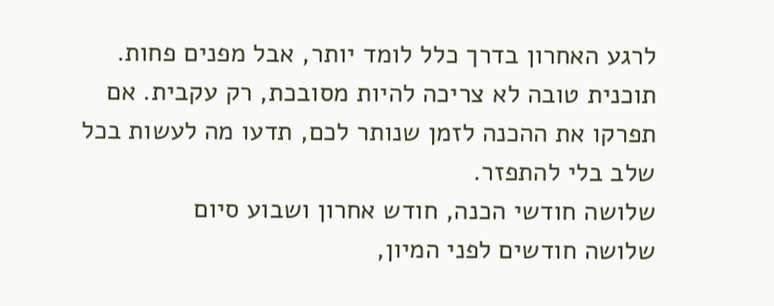לרגע האחרון בדרך כלל לומד יותר, אבל מפנים פחות. תוכנית טובה לא צריכה להיות מסובכת, רק עקבית. אם תפרקו את ההכנה לזמן שנותר לכם, תדעו מה לעשות בכל שלב בלי להתפזר.
שלושה חודשי הכנה, חודש אחרון ושבוע סיום
שלושה חודשים לפני המיון,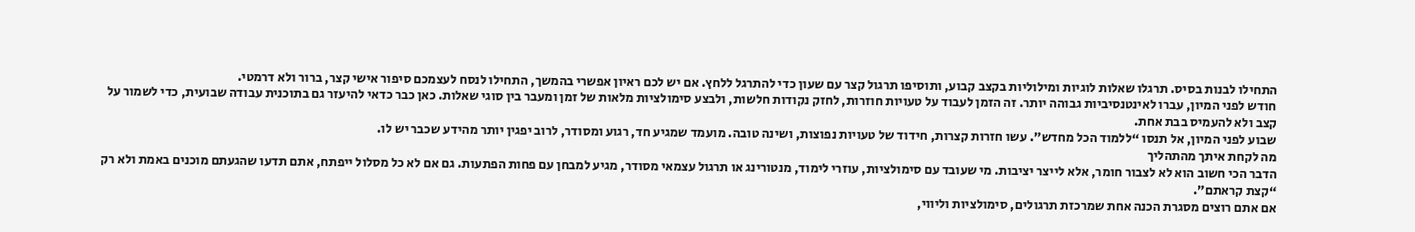התחילו לבנות בסיס. תרגלו שאלות לוגיות ומילוליות בקצב קבוע, ותוסיפו תרגול קצר עם שעון כדי להתרגל ללחץ. אם יש לכם ראיון אפשרי בהמשך, התחילו לנסח לעצמכם סיפור אישי קצר, ברור ולא דרמטי.
חודש לפני המיון, עברו לאינטנסיביות גבוהה יותר. זה הזמן לעבוד על טעויות חוזרות, לחזק נקודות חלשות, ולבצע סימולציות מלאות של זמן ומעבר בין סוגי שאלות. כאן כבר כדאי להיעזר גם בתוכנית עבודה שבועית, כדי לשמור על קצב ולא להעמיס בבת אחת.
שבוע לפני המיון, אל תנסו “ללמוד הכל מחדש”. עשו חזרות קצרות, חידוד של טעויות נפוצות, ושינה טובה. מועמד שמגיע חד, רגוע ומסודר, לרוב יפגין יותר מהידע שכבר יש לו.
מה לקחת איתך מהתהליך
הדבר הכי חשוב הוא לא לצבור חומר, אלא לייצר יציבות. מי שעובד עם סימולציות, עוזרי לימוד, מנטורינג או תרגול עצמאי מסודר, מגיע למבחן עם פחות הפתעות. גם אם לא כל מסלול ייפתח, אתם תדעו שהגעתם מוכנים באמת ולא רק “קצת קראתם”.
אם אתם רוצים מסגרת הכנה אחת שמרכזת תרגולים, סימולציות וליווי,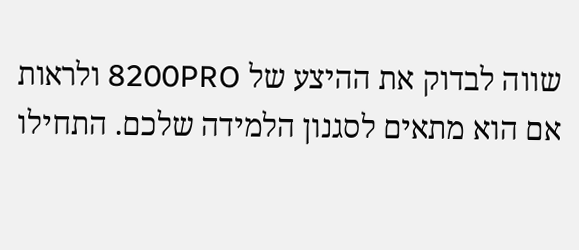שווה לבדוק את ההיצע של 8200PRO ולראות אם הוא מתאים לסגנון הלמידה שלכם. התחילו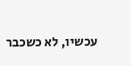עכשיו, לא כשכבר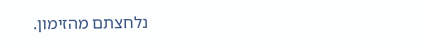נלחצתם מהזימון.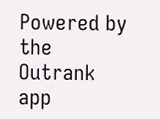Powered by the Outrank app